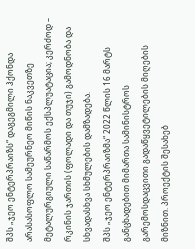შპს „ჯეო ენტერპრაიზს“ დაგეგმილი ჰქონდა არასასოფლო სამეურნეო მიწის ნაკვეთზე მეტალურგიული საწარმოს ექსპლუატაცია; კერძოდ – რკინის ჯართის (ფოლადი და თუჯი) გამოდნობა და სხვადასხვა სხმულების დამზადება.
შპს „ჯეო ენტერპრაიზმა“ 2022 წლის 16 მარტს განცხადებით მიმართა სამინისტროს გარემოსდაცვითი გადაწყვეტილების მიღების მიზნით. პროექტის შესახებ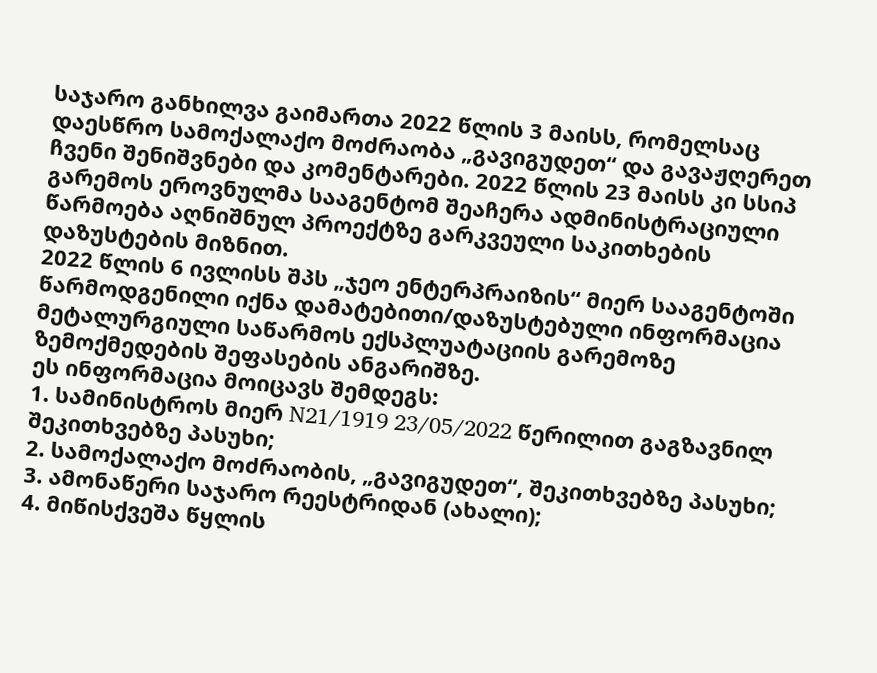საჯარო განხილვა გაიმართა 2022 წლის 3 მაისს, რომელსაც დაესწრო სამოქალაქო მოძრაობა „გავიგუდეთ“ და გავაჟღერეთ ჩვენი შენიშვნები და კომენტარები. 2022 წლის 23 მაისს კი სსიპ გარემოს ეროვნულმა სააგენტომ შეაჩერა ადმინისტრაციული წარმოება აღნიშნულ პროექტზე გარკვეული საკითხების დაზუსტების მიზნით.
2022 წლის 6 ივლისს შპს „ჯეო ენტერპრაიზის“ მიერ სააგენტოში წარმოდგენილი იქნა დამატებითი/დაზუსტებული ინფორმაცია მეტალურგიული საწარმოს ექსპლუატაციის გარემოზე ზემოქმედების შეფასების ანგარიშზე.
ეს ინფორმაცია მოიცავს შემდეგს:
1. სამინისტროს მიერ N21/1919 23/05/2022 წერილით გაგზავნილ შეკითხვებზე პასუხი;
2. სამოქალაქო მოძრაობის, „გავიგუდეთ“, შეკითხვებზე პასუხი;
3. ამონაწერი საჯარო რეესტრიდან (ახალი);
4. მიწისქვეშა წყლის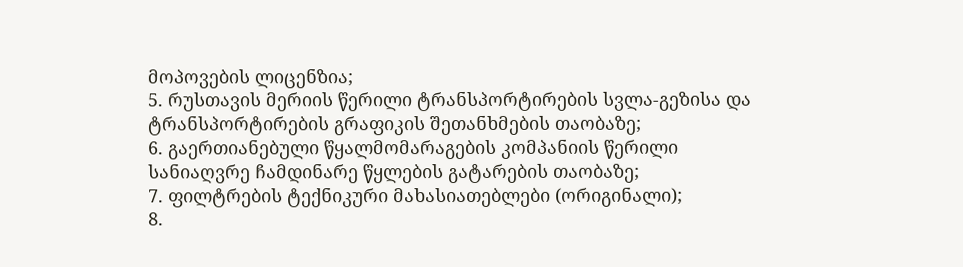მოპოვების ლიცენზია;
5. რუსთავის მერიის წერილი ტრანსპორტირების სვლა-გეზისა და ტრანსპორტირების გრაფიკის შეთანხმების თაობაზე;
6. გაერთიანებული წყალმომარაგების კომპანიის წერილი სანიაღვრე ჩამდინარე წყლების გატარების თაობაზე;
7. ფილტრების ტექნიკური მახასიათებლები (ორიგინალი);
8.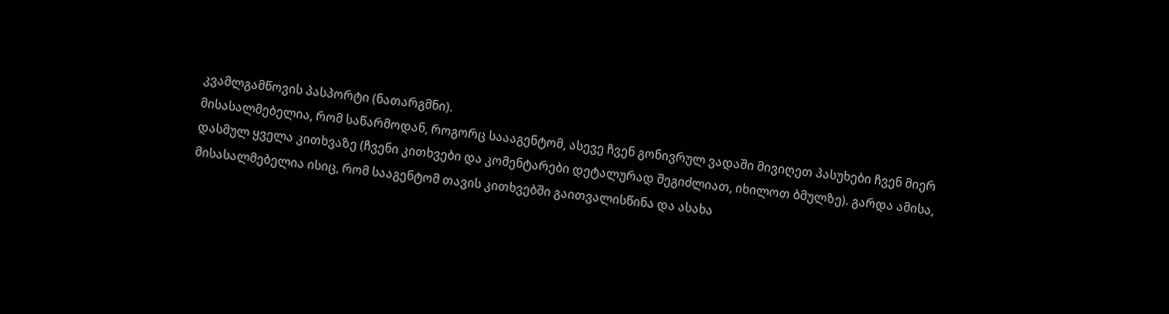კვამლგამწოვის პასპორტი (ნათარგმნი).
მისასალმებელია, რომ საწარმოდან, როგორც საააგენტომ, ასევე ჩვენ გონივრულ ვადაში მივიღეთ პასუხები ჩვენ მიერ დასმულ ყველა კითხვაზე (ჩვენი კითხვები და კომენტარები დეტალურად შეგიძლიათ, იხილოთ ბმულზე). გარდა ამისა, მისასალმებელია ისიც, რომ სააგენტომ თავის კითხვებში გაითვალისწინა და ასახა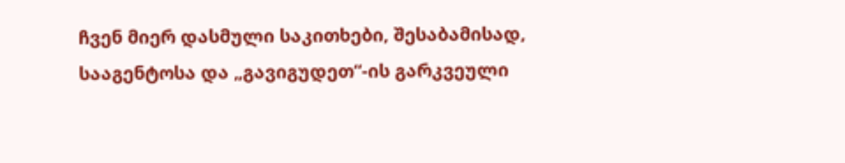ჩვენ მიერ დასმული საკითხები, შესაბამისად, სააგენტოსა და „გავიგუდეთ“-ის გარკვეული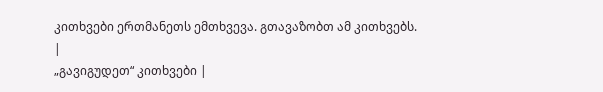კითხვები ერთმანეთს ემთხვევა. გთავაზობთ ამ კითხვებს.
|
„გავიგუდეთ“ კითხვები |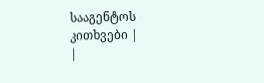სააგენტოს კითხვები |
|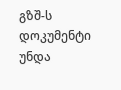გზშ-ს დოკუმენტი უნდა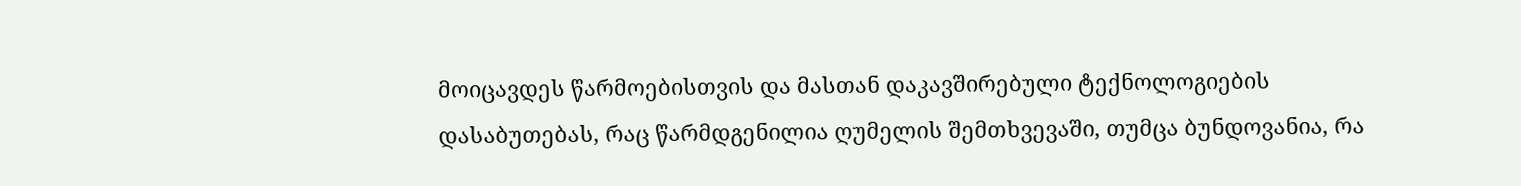მოიცავდეს წარმოებისთვის და მასთან დაკავშირებული ტექნოლოგიების დასაბუთებას, რაც წარმდგენილია ღუმელის შემთხვევაში, თუმცა ბუნდოვანია, რა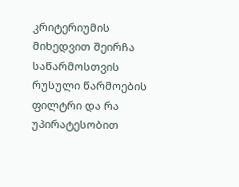კრიტერიუმის მიხედვით შეირჩა საწარმოსთვის რუსული წარმოების ფილტრი და რა უპირატესობით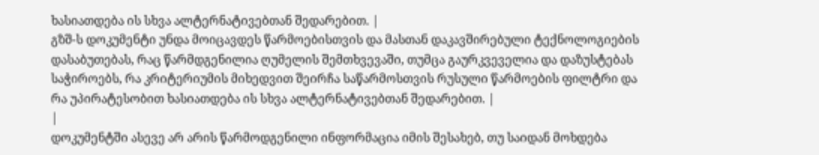ხასიათდება ის სხვა ალტერნატივებთან შედარებით. |
გზშ-ს დოკუმენტი უნდა მოიცავდეს წარმოებისთვის და მასთან დაკავშირებული ტექნოლოგიების დასაბუთებას, რაც წარმდგენილია ღუმელის შემთხვევაში, თუმცა გაურკვეველია და დაზუსტებას საჭიროებს, რა კრიტერიუმის მიხედვით შეირჩა საწარმოსთვის რუსული წარმოების ფილტრი და რა უპირატესობით ხასიათდება ის სხვა ალტერნატივებთან შედარებით. |
|
დოკუმენტში ასევე არ არის წარმოდგენილი ინფორმაცია იმის შესახებ, თუ საიდან მოხდება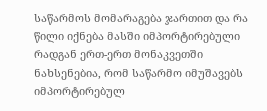საწარმოს მომარაგება ჯართით და რა წილი იქნება მასში იმპორტირებული რადგან ერთ-ერთ მონაკვეთში ნახსენებია, რომ საწარმო იმუშავებს იმპორტირებულ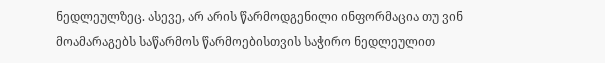ნედლეულზეც. ასევე, არ არის წარმოდგენილი ინფორმაცია თუ ვინ მოამარაგებს საწარმოს წარმოებისთვის საჭირო ნედლეულით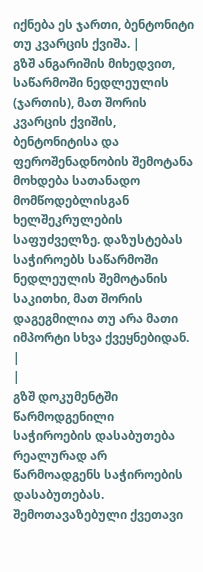იქნება ეს ჯართი, ბენტონიტი თუ კვარცის ქვიშა. |
გზშ ანგარიშის მიხედვით, საწარმოში ნედლეულის (ჯართის), მათ შორის კვარცის ქვიშის, ბენტონიტისა და ფეროშენადნობის შემოტანა მოხდება სათანადო მომწოდებლისგან ხელშეკრულების საფუძველზე. დაზუსტებას საჭიროებს საწარმოში ნედლეულის შემოტანის საკითხი, მათ შორის დაგეგმილია თუ არა მათი იმპორტი სხვა ქვეყნებიდან. |
|
გზშ დოკუმენტში წარმოდგენილი საჭიროების დასაბუთება რეალურად არ წარმოადგენს საჭიროების დასაბუთებას. შემოთავაზებული ქვეთავი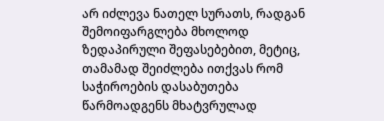არ იძლევა ნათელ სურათს, რადგან შემოიფარგლება მხოლოდ ზედაპირული შეფასებებით, მეტიც, თამამად შეიძლება ითქვას რომ საჭიროების დასაბუთება წარმოადგენს მხატვრულად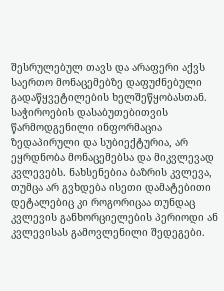შესრულებულ თავს და არაფერი აქვს საერთო მონაცემებზე დაფუძნებული გადაწყვეტილების ხელშეწყობასთან. საჭიროების დასაბუთებითვის წარმოდგენილი ინფორმაცია ზედაპირული და სუბიექტურია, არ ეყრდნობა მონაცემებსა და მიკვლევად კვლევებს. ნახსენებია ბაზრის კვლევა, თუმცა არ გვხდება ისეთი დამატებითი დეტალებიც კი როგორიცაა თუნდაც კვლევის განხორციელების პერიოდი ან კვლევისას გამოვლენილი შედეგები.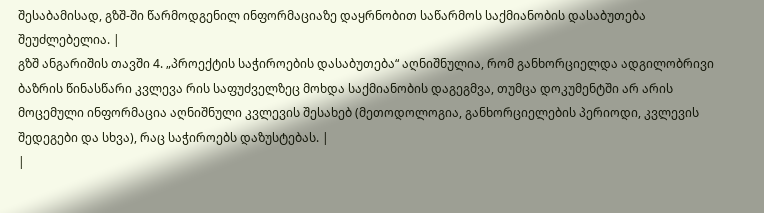შესაბამისად, გზშ-ში წარმოდგენილ ინფორმაციაზე დაყრნობით საწარმოს საქმიანობის დასაბუთება შეუძლებელია. |
გზშ ანგარიშის თავში 4. „პროექტის საჭიროების დასაბუთება“ აღნიშნულია, რომ განხორციელდა ადგილობრივი ბაზრის წინასწარი კვლევა რის საფუძველზეც მოხდა საქმიანობის დაგეგმვა, თუმცა დოკუმენტში არ არის მოცემული ინფორმაცია აღნიშნული კვლევის შესახებ (მეთოდოლოგია, განხორციელების პერიოდი, კვლევის შედეგები და სხვა), რაც საჭიროებს დაზუსტებას. |
|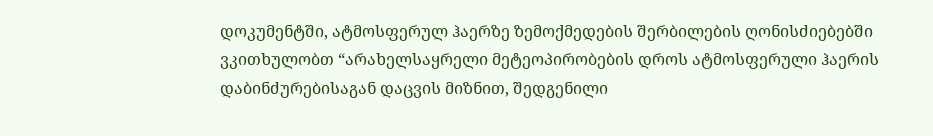დოკუმენტში, ატმოსფერულ ჰაერზე ზემოქმედების შერბილების ღონისძიებებში ვკითხულობთ “არახელსაყრელი მეტეოპირობების დროს ატმოსფერული ჰაერის დაბინძურებისაგან დაცვის მიზნით, შედგენილი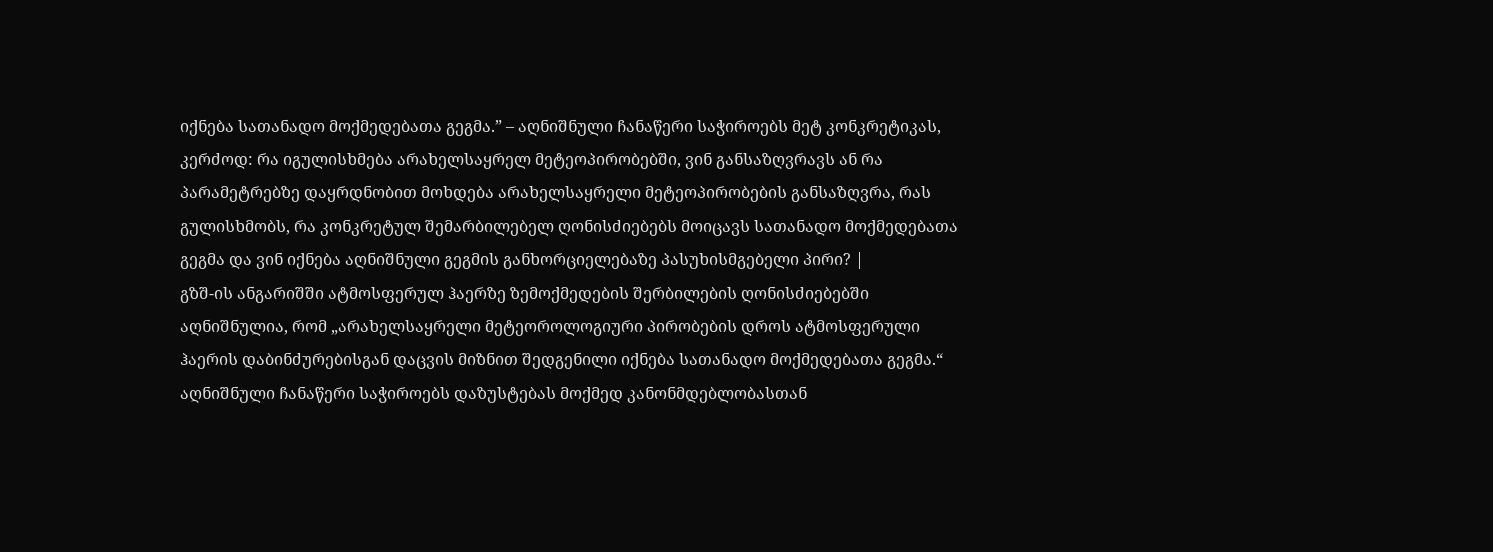იქნება სათანადო მოქმედებათა გეგმა.” – აღნიშნული ჩანაწერი საჭიროებს მეტ კონკრეტიკას, კერძოდ: რა იგულისხმება არახელსაყრელ მეტეოპირობებში, ვინ განსაზღვრავს ან რა პარამეტრებზე დაყრდნობით მოხდება არახელსაყრელი მეტეოპირობების განსაზღვრა, რას გულისხმობს, რა კონკრეტულ შემარბილებელ ღონისძიებებს მოიცავს სათანადო მოქმედებათა გეგმა და ვინ იქნება აღნიშნული გეგმის განხორციელებაზე პასუხისმგებელი პირი? |
გზშ-ის ანგარიშში ატმოსფერულ ჰაერზე ზემოქმედების შერბილების ღონისძიებებში აღნიშნულია, რომ „არახელსაყრელი მეტეოროლოგიური პირობების დროს ატმოსფერული ჰაერის დაბინძურებისგან დაცვის მიზნით შედგენილი იქნება სათანადო მოქმედებათა გეგმა.“ აღნიშნული ჩანაწერი საჭიროებს დაზუსტებას მოქმედ კანონმდებლობასთან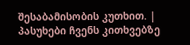შესაბამისობის კუთხით. |
პასუხები ჩვენს კითხვებზე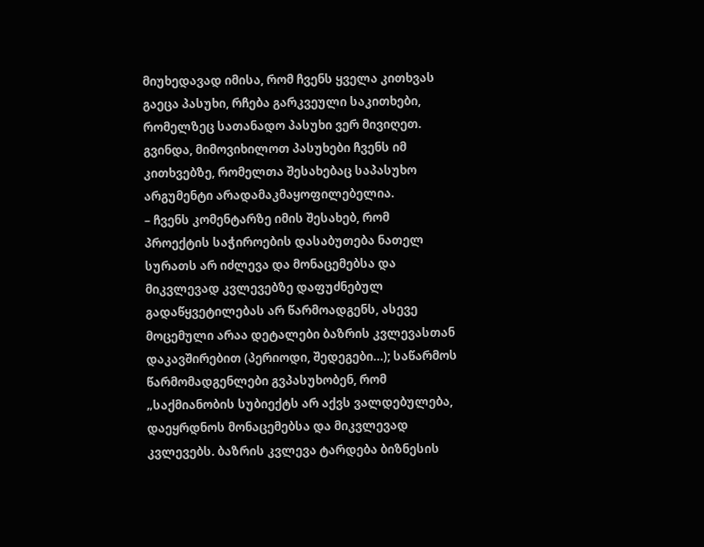მიუხედავად იმისა, რომ ჩვენს ყველა კითხვას გაეცა პასუხი, რჩება გარკვეული საკითხები, რომელზეც სათანადო პასუხი ვერ მივიღეთ. გვინდა, მიმოვიხილოთ პასუხები ჩვენს იმ კითხვებზე, რომელთა შესახებაც საპასუხო არგუმენტი არადამაკმაყოფილებელია.
– ჩვენს კომენტარზე იმის შესახებ, რომ პროექტის საჭიროების დასაბუთება ნათელ სურათს არ იძლევა და მონაცემებსა და მიკვლევად კვლევებზე დაფუძნებულ გადაწყვეტილებას არ წარმოადგენს, ასევე მოცემული არაა დეტალები ბაზრის კვლევასთან დაკავშირებით (პერიოდი, შედეგები…); საწარმოს წარმომადგენლები გვპასუხობენ, რომ „საქმიანობის სუბიექტს არ აქვს ვალდებულება, დაეყრდნოს მონაცემებსა და მიკვლევად კვლევებს. ბაზრის კვლევა ტარდება ბიზნესის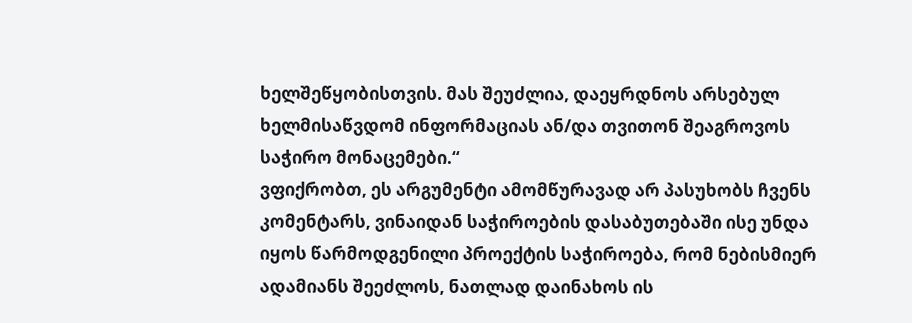ხელშეწყობისთვის. მას შეუძლია, დაეყრდნოს არსებულ ხელმისაწვდომ ინფორმაციას ან/და თვითონ შეაგროვოს საჭირო მონაცემები.“
ვფიქრობთ, ეს არგუმენტი ამომწურავად არ პასუხობს ჩვენს კომენტარს, ვინაიდან საჭიროების დასაბუთებაში ისე უნდა იყოს წარმოდგენილი პროექტის საჭიროება, რომ ნებისმიერ ადამიანს შეეძლოს, ნათლად დაინახოს ის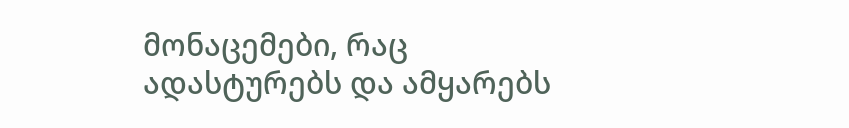მონაცემები, რაც ადასტურებს და ამყარებს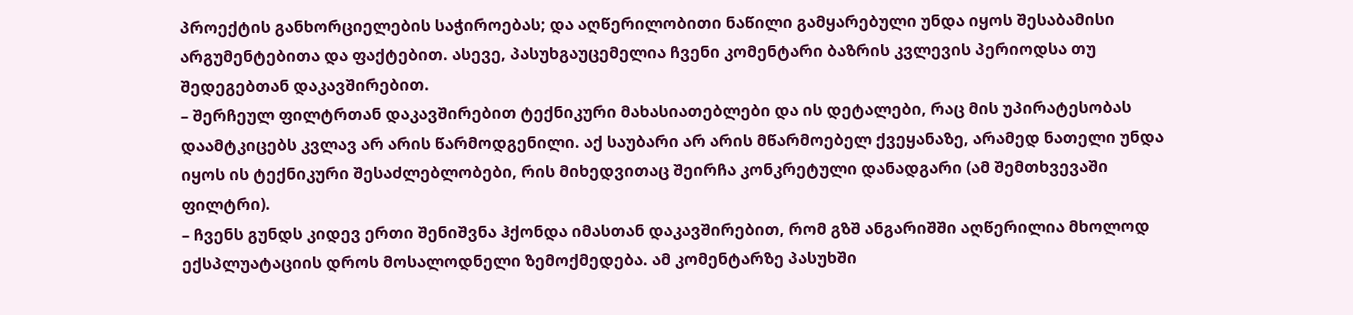პროექტის განხორციელების საჭიროებას; და აღწერილობითი ნაწილი გამყარებული უნდა იყოს შესაბამისი არგუმენტებითა და ფაქტებით. ასევე, პასუხგაუცემელია ჩვენი კომენტარი ბაზრის კვლევის პერიოდსა თუ შედეგებთან დაკავშირებით.
– შერჩეულ ფილტრთან დაკავშირებით ტექნიკური მახასიათებლები და ის დეტალები, რაც მის უპირატესობას დაამტკიცებს კვლავ არ არის წარმოდგენილი. აქ საუბარი არ არის მწარმოებელ ქვეყანაზე, არამედ ნათელი უნდა იყოს ის ტექნიკური შესაძლებლობები, რის მიხედვითაც შეირჩა კონკრეტული დანადგარი (ამ შემთხვევაში ფილტრი).
– ჩვენს გუნდს კიდევ ერთი შენიშვნა ჰქონდა იმასთან დაკავშირებით, რომ გზშ ანგარიშში აღწერილია მხოლოდ ექსპლუატაციის დროს მოსალოდნელი ზემოქმედება. ამ კომენტარზე პასუხში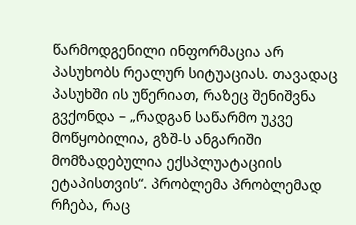წარმოდგენილი ინფორმაცია არ პასუხობს რეალურ სიტუაციას. თავადაც პასუხში ის უწერიათ, რაზეც შენიშვნა გვქონდა – „რადგან საწარმო უკვე მოწყობილია, გზშ-ს ანგარიში მომზადებულია ექსპლუატაციის ეტაპისთვის“. პრობლემა პრობლემად რჩება, რაც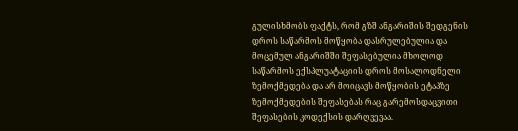გულისხმობს ფაქტს, რომ გზშ ანგარიშის შედგენის დროს საწარმოს მოწყობა დასრულებულია და მოცემულ ანგარიშში შეფასებულია მხოლოდ საწარმოს ექსპლუატაციის დროს მოსალოდნელი ზემოქმედება და არ მოიცავს მოწყობის ეტაპზე ზემოქმედების შეფასებას რაც გარემოსდაცვითი შეფასების კოდექსის დარღვევაა.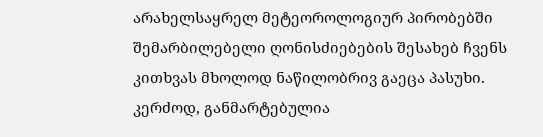არახელსაყრელ მეტეოროლოგიურ პირობებში შემარბილებელი ღონისძიებების შესახებ ჩვენს კითხვას მხოლოდ ნაწილობრივ გაეცა პასუხი. კერძოდ, განმარტებულია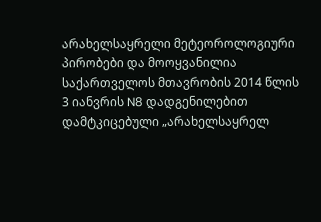არახელსაყრელი მეტეოროლოგიური პირობები და მოოყვანილია საქართველოს მთავრობის 2014 წლის 3 იანვრის N8 დადგენილებით დამტკიცებული „არახელსაყრელ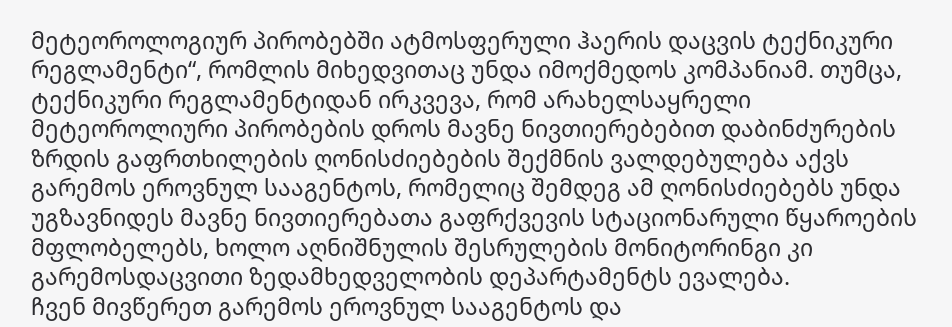მეტეოროლოგიურ პირობებში ატმოსფერული ჰაერის დაცვის ტექნიკური რეგლამენტი“, რომლის მიხედვითაც უნდა იმოქმედოს კომპანიამ. თუმცა, ტექნიკური რეგლამენტიდან ირკვევა, რომ არახელსაყრელი მეტეოროლიური პირობების დროს მავნე ნივთიერებებით დაბინძურების ზრდის გაფრთხილების ღონისძიებების შექმნის ვალდებულება აქვს გარემოს ეროვნულ სააგენტოს, რომელიც შემდეგ ამ ღონისძიებებს უნდა უგზავნიდეს მავნე ნივთიერებათა გაფრქვევის სტაციონარული წყაროების მფლობელებს, ხოლო აღნიშნულის შესრულების მონიტორინგი კი გარემოსდაცვითი ზედამხედველობის დეპარტამენტს ევალება.
ჩვენ მივწერეთ გარემოს ეროვნულ სააგენტოს და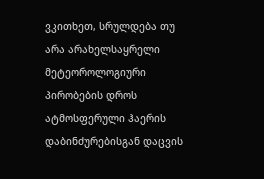ვკითხეთ, სრულდება თუ არა არახელსაყრელი მეტეოროლოგიური პირობების დროს ატმოსფერული ჰაერის დაბინძურებისგან დაცვის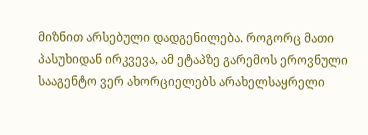მიზნით არსებული დადგენილება. როგორც მათი პასუხიდან ირკვევა, ამ ეტაპზე გარემოს ეროვნული სააგენტო ვერ ახორციელებს არახელსაყრელი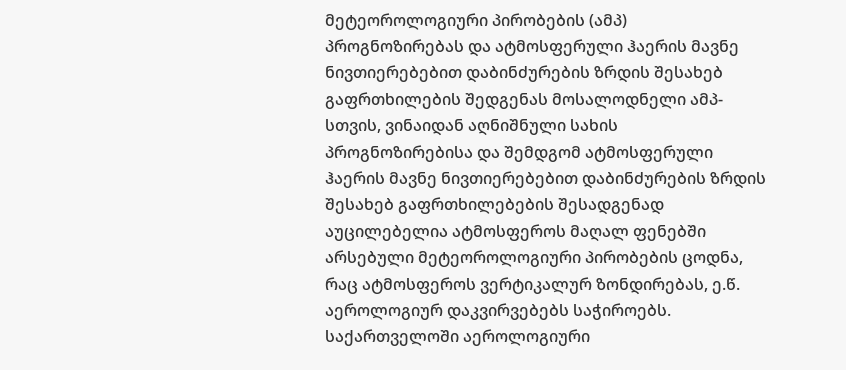მეტეოროლოგიური პირობების (ამპ) პროგნოზირებას და ატმოსფერული ჰაერის მავნე ნივთიერებებით დაბინძურების ზრდის შესახებ გაფრთხილების შედგენას მოსალოდნელი ამპ-სთვის, ვინაიდან აღნიშნული სახის პროგნოზირებისა და შემდგომ ატმოსფერული ჰაერის მავნე ნივთიერებებით დაბინძურების ზრდის შესახებ გაფრთხილებების შესადგენად აუცილებელია ატმოსფეროს მაღალ ფენებში არსებული მეტეოროლოგიური პირობების ცოდნა, რაც ატმოსფეროს ვერტიკალურ ზონდირებას, ე.წ. აეროლოგიურ დაკვირვებებს საჭიროებს. საქართველოში აეროლოგიური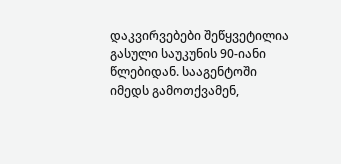დაკვირვებები შეწყვეტილია გასული საუკუნის 90-იანი წლებიდან. სააგენტოში იმედს გამოთქვამენ,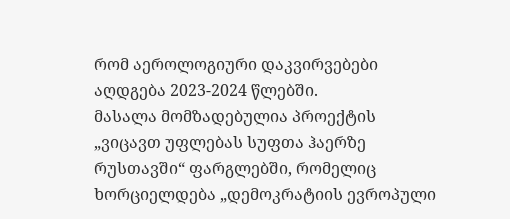რომ აეროლოგიური დაკვირვებები აღდგება 2023-2024 წლებში.
მასალა მომზადებულია პროექტის „ვიცავთ უფლებას სუფთა ჰაერზე რუსთავში“ ფარგლებში, რომელიც ხორციელდება „დემოკრატიის ევროპული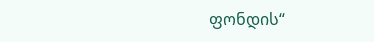ფონდის“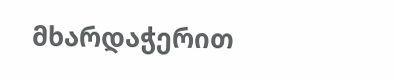მხარდაჭერით